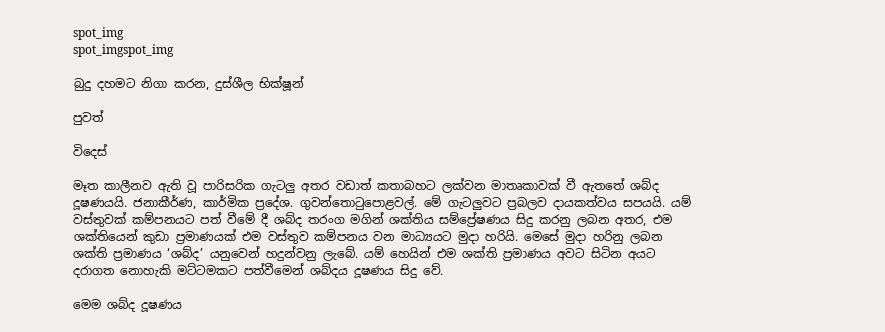spot_img
spot_imgspot_img

බුදු දහමට නිගා කරන, දුස්ශීල භික්ෂූන්

පුවත්

විදෙස්

මෑත කාලීනව ඇති වූ පාරිසරික ගැටලු අතර වඩාත් කතාබහට ලක්වන මාතෘකාවක් වී ඇතතේ ශබ්ද දූෂණයයි. ජනාකීර්ණ, කාර්මික ප්‍රදේශ. ගුවන්තොටුපොළවල්. මේ ගැටලුවට ප්‍රබලව දායකත්වය සපයයි. යම් වස්තුවක් කම්පනයට පත් වීමේ දී ශබ්ද තරංග මගින් ශක්තිය සම්ප්‍රේෂණය සිදු කරනු ලබන අතර, එම ශක්තියෙන් කුඩා ප්‍රමාණයක් එම වස්තුව කම්පනය වන මාධ්‍යයට මුදා හරියි. මෙසේ මුදා හරිනු ලබන ශක්ති ප්‍රමාණය ‘ශබ්ද’ යනුවෙන් හදුන්වනු ලැබේ. යම් හෙයින් එම ශක්ති ප්‍රමාණය අවට සිටින අයට දරාගත නොහැකි මට්ටමකට පත්වීමෙන් ශබ්දය දූෂණය සිදු වේ.

මෙම ශබ්ද දූෂණය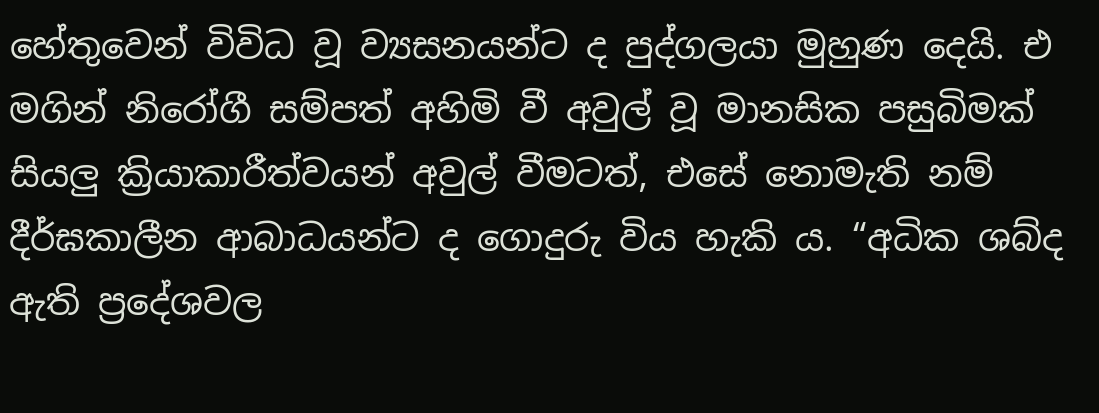හේතුවෙන් විවිධ වූ ව්‍යසනයන්ට ද පුද්ගලයා මුහුණ දෙයි. එ මගින් නිරෝගී සම්පත් අහිමි වී අවුල් වූ මානසික පසුබිමක් සියලු ක්‍රියාකාරීත්වයන් අවුල් වීමටත්, එසේ නොමැති නම් දීර්ඝකාලීන ආබාධයන්ට ද ගොදුරු විය හැකි ය. “අධික ශබ්ද ඇති ප්‍රදේශවල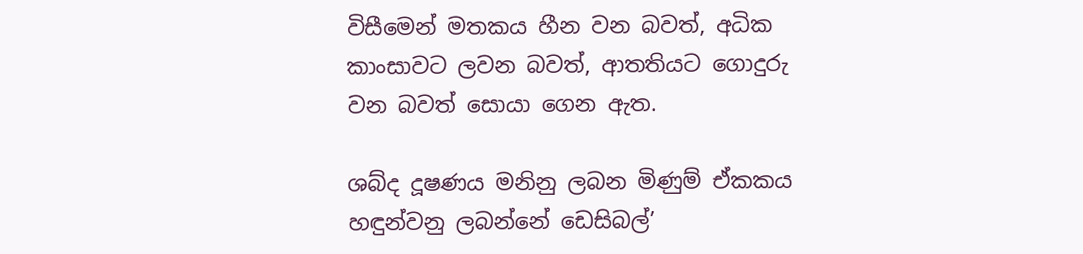විසීමෙන් මතකය හීන වන බවත්, අධික කාංසාවට ලවන බවත්, ආතතියට ගොදුරු වන බවත් සොයා ගෙන ඇත.

ශබ්ද දූෂණය මනිනු ලබන මිණුම් ඒකකය හඳුන්වනු ලබන්නේ ඩෙසිබල්’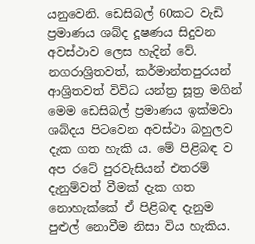යනුවෙනි. ඩෙසිබල් 60කට වැඩි ප්‍රමාණය ශබ්ද දූෂණය සිදුවන අවස්ථාව ලෙස හැදින් වේ. නගරාශ්‍රිතවත්, කර්මාන්තපුරයන් ආශ්‍රිතවත් විවිධ යන්ත්‍ර සූත්‍ර මගින් මෙම ඩෙසිබල් ප්‍රමාණය ඉක්මවා ශබ්දය පිටවෙන අවස්ථා බහුලව දැක ගත හැකි ය. මේ පිළිබඳ ව අප රටේ පුරවැසියන් එතරම් දැනුම්වත් වීමක් දැක ගත නොහැක්කේ ඒ පිළිබඳ දැනුම පුළුල් නොවීම නිසා විය හැකිය.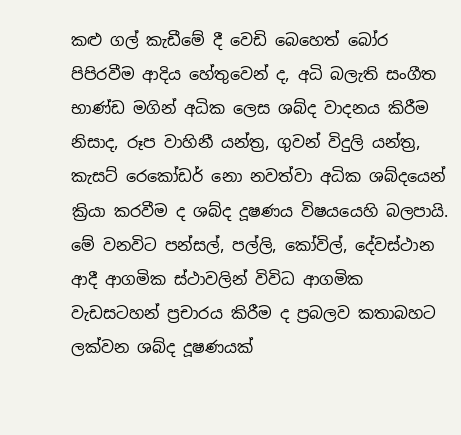කළු ගල් කැඩීමේ දී වෙඩි බෙහෙත් බෝර පිපිරවීම ආදිය හේතුවෙන් ද, අධි බලැති සංගීත භාණ්ඩ මගින් අධික ලෙස ශබ්ද වාදනය කිරීම නිසාද, රූප වාහිනී යන්ත්‍ර, ගුවන් විදුලි යන්ත්‍ර, කැසට් රෙකෝඩර් නො නවත්වා අධික ශබ්දයෙන් ක්‍රියා කරවීම ද ශබ්ද දූෂණය විෂයයෙහි බලපායි. මේ වනවිට පන්සල්, පල්ලි, කෝවිල්, දේවස්ථාන ආදී ආගමික ස්ථාවලින් විවිධ ආගමික වැඩසටහන් ප්‍රචාරය කිරීම ද ප්‍රබලව කතාබහට ලක්වන ශබ්ද දූෂණයක්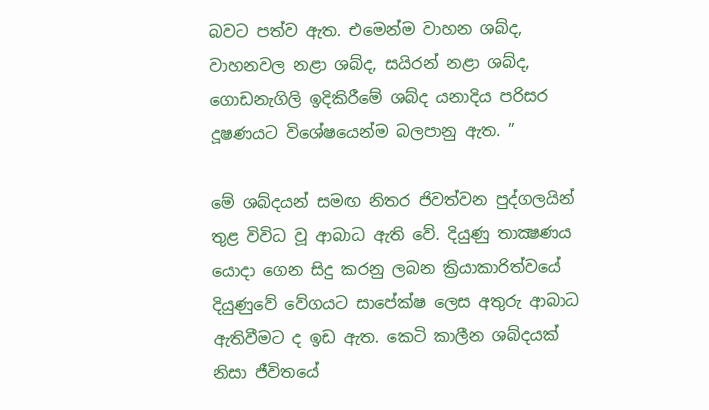බවට පත්ව ඇත. එමෙන්ම වාහන ශබ්ද, වාහනවල නළා ශබ්ද, සයිරන් නළා ශබ්ද, ගොඩනැගිලි ඉදිකිරීමේ ශබ්ද යනාදිය පරිසර දූෂණයට විශේෂයෙන්ම බලපානු ඇත. ”

මේ ශබ්දයන් සමඟ නිතර ජිවත්වන පුද්ගලයින් තුළ විවිධ වූ ආබාධ ඇති වේ. දියුණු තාක්‍ෂණය යොදා ගෙන සිදු කරනු ලබන ක්‍රියාකාරිත්වයේ දියුණුවේ වේගයට සාපේක්ෂ ලෙස අතුරු ආබාධ ඇතිවීමට ද ඉඩ ඇත. කෙටි කාලීන ශබ්දයක් නිසා ජීවිතයේ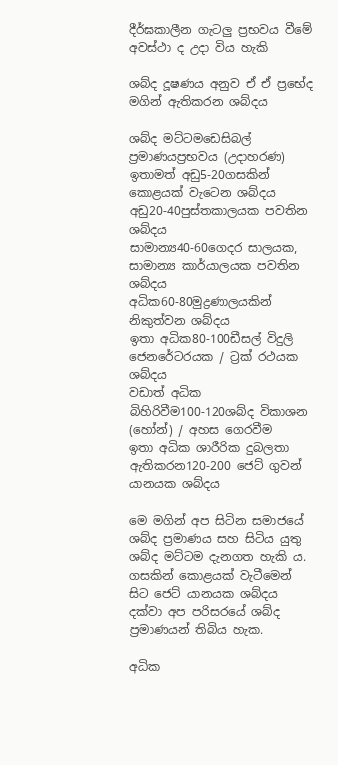දීර්ඝකාලීන ගැටලු ප්‍රභවය වීමේ අවස්ථා ද උදා විය හැකි

ශබ්ද දූෂණය අනුව ඒ ඒ ප්‍රභේද මගින් ඇතිකරන ශබ්දය

ශබ්ද මට්ටමඩෙසිබල් ප්‍රමාණයප්‍රභවය (උදාහරණ)
ඉතාමත් අඩු5-20ගසකින් කොළයක් වැටෙන ශබ්දය
අඩු20-40පුස්තකාලයක පවතින ශබ්දය
සාමාන්‍ය40-60ගෙදර සාලයක, සාමාන්‍ය කාර්යාලයක පවතින ශබ්දය
අධික60-80මුද්‍රණාලයකින් නිකුත්වන ශබ්දය
ඉතා අධික80-100ඩීසල් විදුලි ජෙනරේටරයක / ට්‍රක් රථයක ශබ්දය
වඩාත් අධික බිහිරිවීම100-120ශබ්ද විකාශන (හෝන්) / අහස ගෙරවීම
ඉතා අධික ශාරීරික දුබලතා ඇතිකරන120-200 ජෙට් ගුවන් යානයක ශබ්දය

මෙ මගින් අප සිටින සමාජයේ ශබ්ද ප්‍රමාණය සහ සිටිය යුතු ශබ්ද මට්ටම දැනගත හැකි ය. ගසකින් කොළයක් වැටීමෙන් සිට ජෙට් යානයක ශබ්දය දක්වා අප පරිසරයේ ශබ්ද ප්‍රමාණයන් තිබිය හැක.

අධික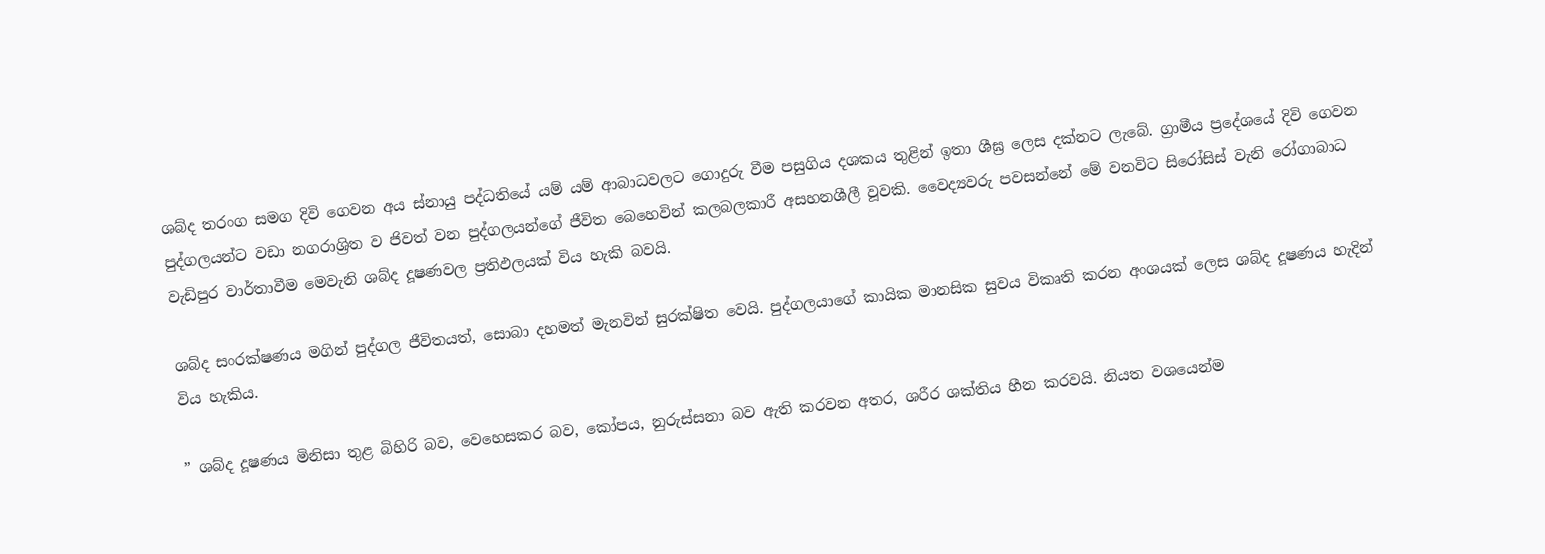ශබ්ද තරංග සමග දිවි ගෙවන අය ස්නායු පද්ධතියේ යම් යම් ආබාධවලට ගොදුරු වීම පසුගිය දශකය තුළින් ඉතා ශීඝ්‍ර ලෙස දක්නට ලැබේ. ග්‍රාමීය ප්‍රදේශයේ දිවි ගෙවන පුද්ගලයන්ට වඩා නගරාශ්‍රිත ව ජිවත් වන පුද්ගලයන්ගේ ජීවිත බෙහෙවින් කලබලකාරී අසහනශීලී වූවකි. වෛද්‍යවරු පවසන්නේ මේ වනවිට සිරෝසිස් වැනි රෝගාබාධ වැඩිපුර වාර්තාවීම මෙවැනි ශබ්ද දූෂණවල ප්‍රතිඵලයක් විය හැකි බවයි.

ශබ්ද සංරක්ෂණය මගින් පුද්ගල ජීවිතයත්, සොබා දහමත් මැනවින් සුරක්ෂිත වෙයි. පුද්ගලයාගේ කායික මානසික සුවය විකෘති කරන අංශයක් ලෙස ශබ්ද දූෂණය හැදින් විය හැකිය.

” ශබ්ද දූෂණය මිනිසා තුළ බිහිරි බව, වෙහෙසකර බව, කෝපය, නුරුස්සනා බව ඇති කරවන අතර, ශරීර ශක්තිය හීන කරවයි. නියත වශයෙන්ම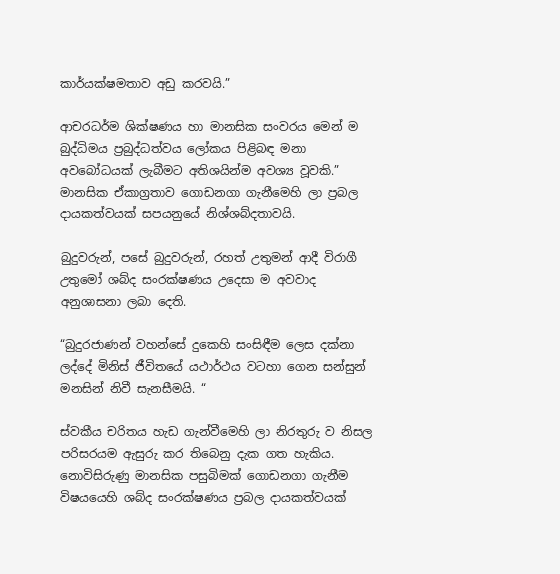කාර්යක්ෂමතාව අඩු කරවයි.”

ආචරධර්ම ශික්ෂණය හා මානසික සංවරය මෙන් ම බුද්ධිමය ප්‍රබුද්ධත්වය ලෝකය පිළිබඳ මනා අවබෝධයක් ලැබීමට අතිශයින්ම අවශ්‍ය වූවකි.” මානසික ඒකාග්‍රතාව ගොඩනගා ගැනීමෙහි ලා ප්‍රබල දායකත්වයක් සපයනුයේ නිශ්ශබ්දතාවයි.

බුදුවරුන්, පසේ බුදුවරුන්, රහත් උතුමන් ආදී විරාගී උතුමෝ ශබ්ද සංරක්ෂණය උදෙසා ම අවවාද අනුශාසනා ලබා දෙති.

“බුදුරජාණන් වහන්සේ දුකෙහි සංසිඳීම ලෙස දක්නා ලද්දේ මිනිස් ජීවිතයේ යථාර්ථය වටහා ගෙන සන්සුන් මනසින් නිවී සැනසීමයි. “

ස්වකීය චරිතය හැඩ ගැන්වීමෙහි ලා නිරතුරු ව නිසල පරිසරයම ඇසුරු කර තිබෙනු දැක ගත හැකිය. නොවිසිරුණු මානසික පසුබිමක් ගොඩනගා ගැනීම විෂයයෙහි ශබ්ද සංරක්ෂණය ප්‍රබල දායකත්වයක්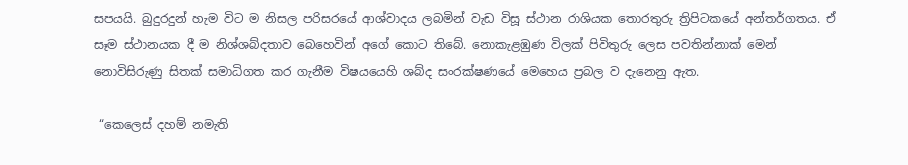සපයයි. බුදුරදුන් හැම විට ම නිසල පරිසරයේ ආශ්වාදය ලබමින් වැඩ විසූ ස්ථාන රාශියක තොරතුරු ත්‍රිපිටකයේ අන්තර්ගතය. ඒ සෑම ස්ථානයක දී ම නිශ්ශබ්දතාව බෙහෙවින් අගේ කොට තිබේ. නොකැළඹුණ විලක් පිවිතුරු ලෙස පවතින්නාක් මෙන් නොවිසිරුණු සිතක් සමාධිගත කර ගැනීම විෂයයෙහි ශබ්ද සංරක්ෂණයේ මෙහෙය ප්‍රබල ව දැනෙනු ඇත.

 “කෙලෙස් දහම් නමැති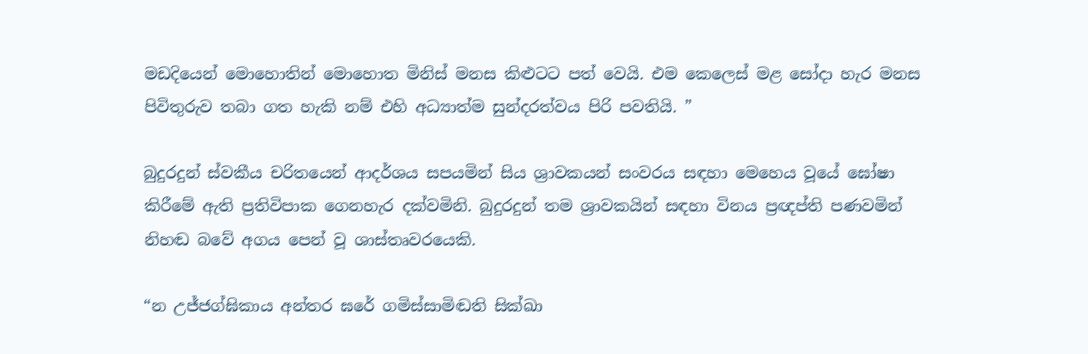මඩදියෙන් මොහොතින් මොහොත මිනිස් මනස කිළුටට පත් වෙයි. එම කෙලෙස් මළ සෝදා හැර මනස පිවිතුරුව තබා ගත හැකි නම් එහි අධ්‍යාත්ම සුන්දරත්වය පිරි පවතියි. ”

බුදුරදුන් ස්වකීය චරිතයෙන් ආදර්ශය සපයමින් සිය ශ්‍රාවකයන් සංවරය සඳහා මෙහෙය වූයේ ඝෝෂා කිරීමේ ඇති ප්‍රතිවිපාක ගෙනහැර දක්වමිනි. බුදුරදුන් තම ශ්‍රාවකයින් සඳහා විනය ප්‍රඥප්ති පණවමින් නිහඬ බවේ අගය පෙන් වූ ශාස්තෘවරයෙකි.

“න උජ්ජග්ඝිකාය අන්තර ඝරේ ගමිස්සාමිඬති සික්ඛා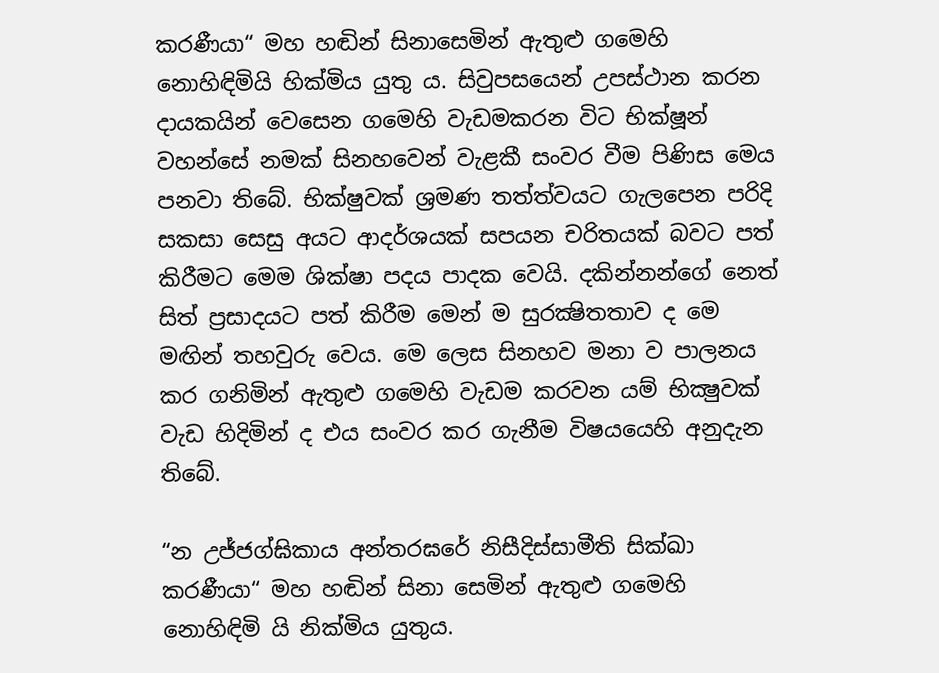කරණීයා“ මහ හඬින් සිනාසෙමින් ඇතුළු ගමෙහි නොහිඳිමියි හික්මිය යුතු ය. සිවුපසයෙන් උපස්ථාන කරන දායකයින් වෙසෙන ගමෙහි වැඩමකරන විට භික්ෂූන් වහන්සේ නමක් සිනහවෙන් වැළකී සංවර වීම පිණිස මෙය පනවා තිබේ. භික්ෂුවක් ශ්‍රමණ තත්ත්වයට ගැලපෙන පරිදි සකසා සෙසු අයට ආදර්ශයක් සපයන චරිතයක් බවට පත් කිරීමට මෙම ශික්ෂා පදය පාදක වෙයි. දකින්නන්ගේ නෙත් සිත් ප්‍රසාදයට පත් කිරීම මෙන් ම සුරක්‍ෂිතතාව ද මෙ මඟින් තහවුරු වෙය. මෙ ලෙස සිනහව මනා ව පාලනය කර ගනිමින් ඇතුළු ගමෙහි වැඩම කරවන යම් භික්‍ෂුවක් වැඩ හිදිමින් ද එය සංවර කර ගැනීම විෂයයෙහි අනුදැන තිබේ.

“න උජ්ජග්ඝිකාය අන්තරඝරේ නිසීදිස්සාමීති සික්ඛා කරණීයා“ මහ හඬින් සිනා සෙමින් ඇතුළු ගමෙහි නොහිඳිමි යි නික්මිය යුතුය.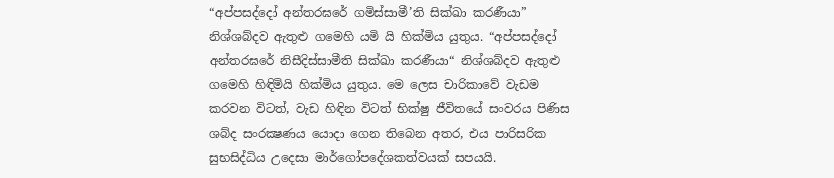“අප්පසද්දෝ අන්තරඝරේ ගමිස්සාමී’ති සික්ඛා කරණීයා” නිශ්ශබ්දව ඇතුළු ගමෙහි යමි යි හික්මිය යුතුය. “අප්පසද්දෝ අන්තරඝරේ නිසීදිස්සාමීති සික්ඛා කරණීයා“ නිශ්ශබ්දව ඇතුළු ගමෙහි හිඳිමියි හික්මිය යුතුය. මෙ ලෙස චාරිකාවේ වැඩම කරවන විටත්, වැඩ හිඳින විටත් භික්ෂු ජීවිතයේ සංවරය පිණිස ශබ්ද සංරක්‍ෂණය යොදා ගෙන තිබෙන අතර, එය පාරිසරික සුභසිද්ධිය උදෙසා මාර්ගෝපදේශකත්වයක් සපයයි.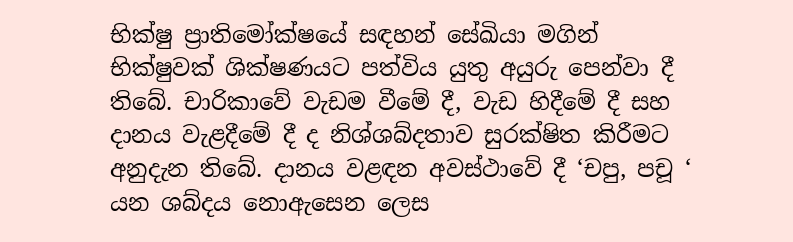භික්ෂු ප්‍රාතිමෝක්ෂයේ සඳහන් සේඛියා මගින් භික්ෂුවක් ශික්ෂණයට පත්විය යුතු අයුරු පෙන්වා දී තිබේ. චාරිකාවේ වැඩම වීමේ දී, වැඩ හිදීමේ දී සහ දානය වැළදීමේ දී ද නිශ්ශබ්දතාව සුරක්ෂිත කිරීමට අනුදැන තිබේ. දානය වළඳන අවස්ථාවේ දී ‘චපු, පචූ ‘ යන ශබ්දය නොඇසෙන ලෙස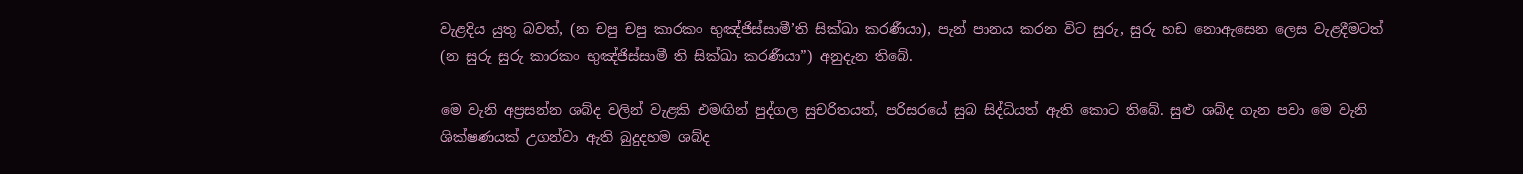වැළදිය යුතු බවත්, (න චපු චපු කාරකං භුඤ්ජිස්සාමී’ති සික්ඛා කරණීයා), පැන් පානය කරන විට සුරු, සුරු හඩ නොඇසෙන ලෙස වැළදීමටත් (න සුරු සුරු කාරකං භුඤ්ජිස්සාමී ති සික්ඛා කරණීයා”) අනුදැන තිබේ.

මෙ වැනි අප්‍රසන්න ශබ්ද වලින් වැළකි එමඟින් පුද්ගල සුචරිතයත්, පරිසරයේ සුබ සිද්ධියත් ඇති කොට තිබේ. සුළු ශබ්ද ගැන පවා මෙ වැනි ශික්ෂණයක් උගන්වා ඇති බුදුදහම ශබ්ද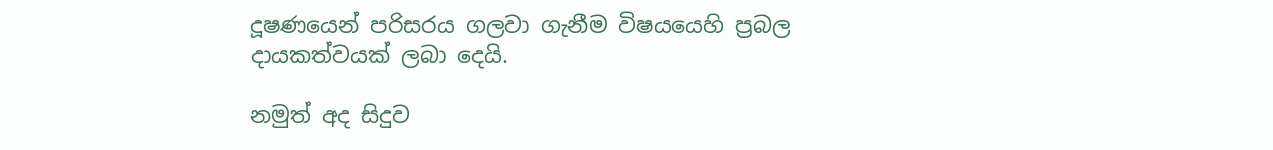දූෂණයෙන් පරිසරය ගලවා ගැනීම විෂයයෙහි ප්‍රබල දායකත්වයක් ලබා දෙයි.

නමුත් අද සිදුව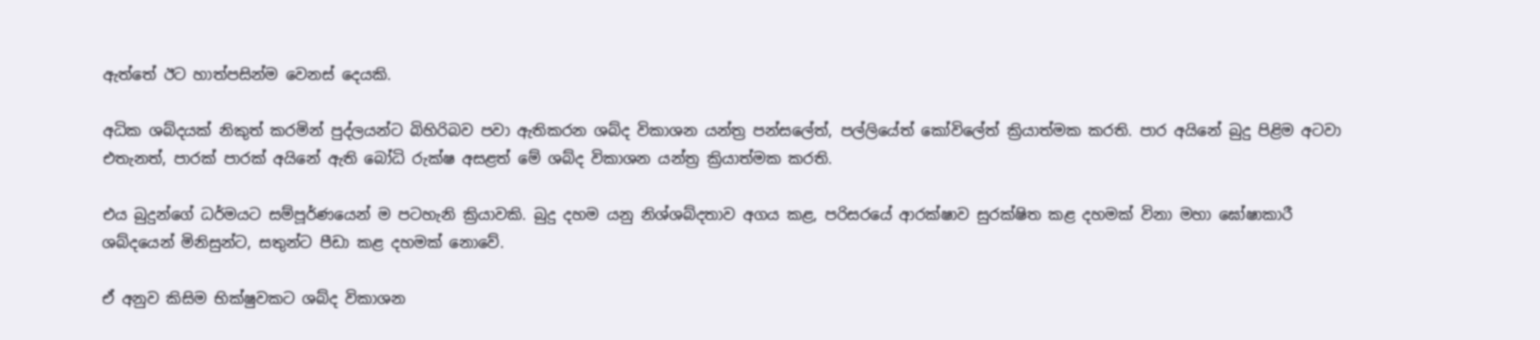ඇත්තේ ඊට හාත්පසින්ම වෙනස් දෙයකි.

අධික ශබ්දයක් නිකුත් කරමින් පුද්ලයන්ට බිහිරිබව පවා ඇතිකරන ශබ්ද විකාශන යන්ත්‍ර පන්සලේත්, පල්ලියේත් කෝවිලේත් ක්‍රියාත්මක කරති. පාර අයිනේ බුදු පිළිම අටවා එතැනත්, පාරක් පාරක් අයිනේ ඇති බෝධි රුක්ෂ අසළත් මේ ශබ්ද විකාශන යන්ත්‍ර ක්‍රියාත්මක කරති.

එය බුදුන්ගේ ධර්මයට සම්පූර්ණයෙන් ම පටහැනි ක්‍රියාවකි. බුදු දහම යනු නිශ්ශබ්දතාව අගය කළ, පරිසරයේ ආරක්ෂාව සුරක්ෂිත කළ දහමක් විනා මහා ඝෝෂාකාරී ශබ්දයෙන් මිනිසුන්ට, සතුන්ට පීඩා කළ දහමක් නොවේ.

ඒ අනුව කිසිම භික්ෂුවකට ශබ්ද විකාශන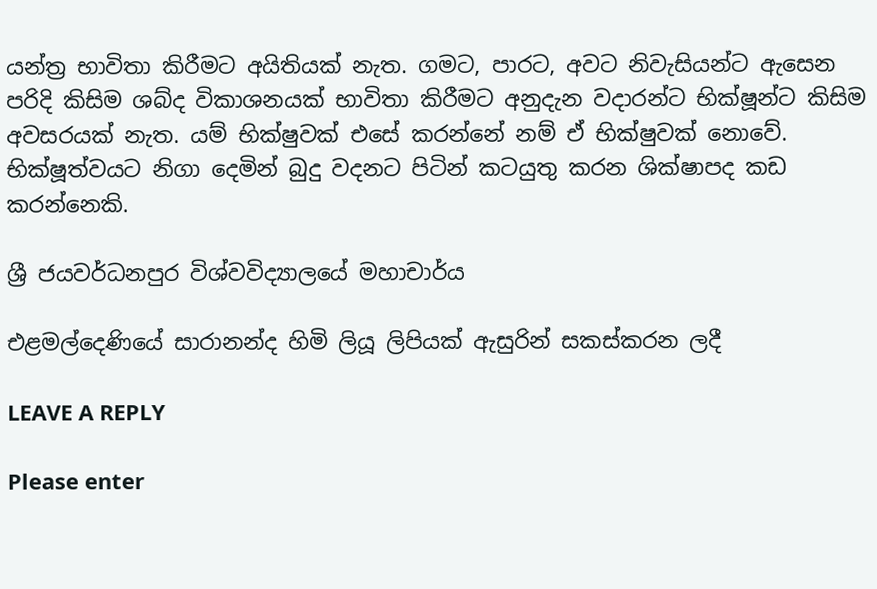යන්ත්‍ර භාවිතා කිරීමට අයිතියක් නැත. ගමට, පාරට, අවට නිවැසියන්ට ඇසෙන පරිදි කිසිම ශබ්ද විකාශනයක් භාවිතා කිරීමට අනුදැන වදාරන්ට භික්ෂූන්ට කිසිම අවසරයක් නැත. යම් භික්ෂුවක් එසේ කරන්නේ නම් ඒ භික්ෂුවක් නොවේ. භික්ෂූත්වයට නිගා දෙමින් බුදු වදනට පිටින් කටයුතු කරන ශික්ෂාපද කඩ කරන්නෙකි.

ශ්‍රී ජයවර්ධනපුර විශ්වවිද්‍යාලයේ මහාචාර්ය

එළමල්දෙණියේ සාරානන්ද හිමි ලියූ ලිපියක් ඇසුරින් සකස්කරන ලදී

LEAVE A REPLY

Please enter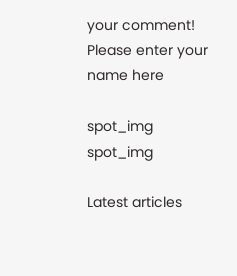your comment!
Please enter your name here

spot_img
spot_img

Latest articles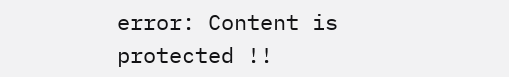error: Content is protected !!